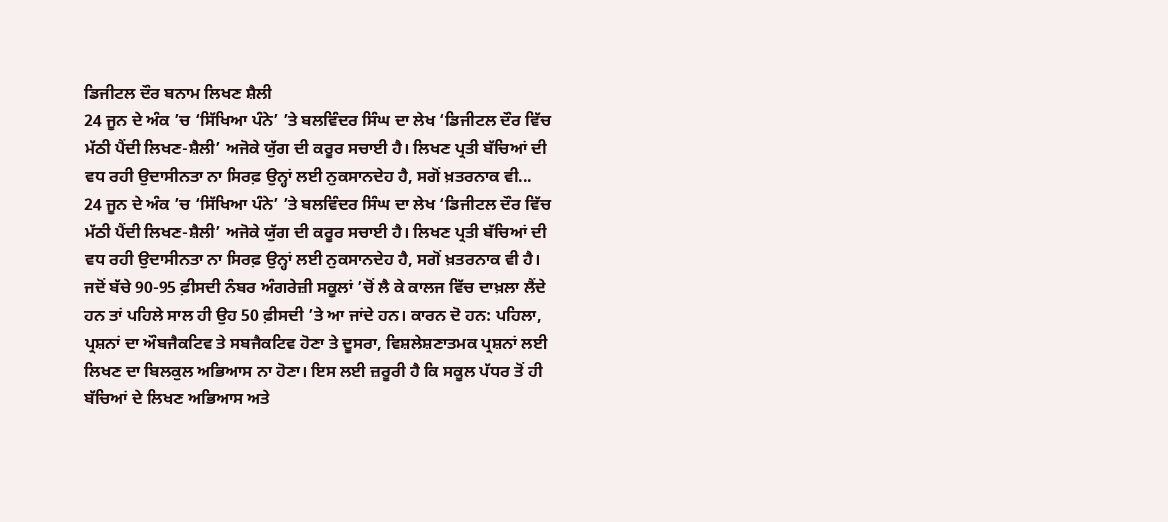ਡਿਜੀਟਲ ਦੌਰ ਬਨਾਮ ਲਿਖਣ ਸ਼ੈਲੀ
24 ਜੂਨ ਦੇ ਅੰਕ ’ਚ ‘ਸਿੱਖਿਆ ਪੰਨੇ’ ’ਤੇ ਬਲਵਿੰਦਰ ਸਿੰਘ ਦਾ ਲੇਖ ‘ਡਿਜੀਟਲ ਦੌਰ ਵਿੱਚ ਮੱਠੀ ਪੈਂਦੀ ਲਿਖਣ-ਸ਼ੈਲੀ’ ਅਜੋਕੇ ਯੁੱਗ ਦੀ ਕਰੂਰ ਸਚਾਈ ਹੈ। ਲਿਖਣ ਪ੍ਰਤੀ ਬੱਚਿਆਂ ਦੀ ਵਧ ਰਹੀ ਉਦਾਸੀਨਤਾ ਨਾ ਸਿਰਫ਼ ਉਨ੍ਹਾਂ ਲਈ ਨੁਕਸਾਨਦੇਹ ਹੈ, ਸਗੋਂ ਖ਼ਤਰਨਾਕ ਵੀ...
24 ਜੂਨ ਦੇ ਅੰਕ ’ਚ ‘ਸਿੱਖਿਆ ਪੰਨੇ’ ’ਤੇ ਬਲਵਿੰਦਰ ਸਿੰਘ ਦਾ ਲੇਖ ‘ਡਿਜੀਟਲ ਦੌਰ ਵਿੱਚ ਮੱਠੀ ਪੈਂਦੀ ਲਿਖਣ-ਸ਼ੈਲੀ’ ਅਜੋਕੇ ਯੁੱਗ ਦੀ ਕਰੂਰ ਸਚਾਈ ਹੈ। ਲਿਖਣ ਪ੍ਰਤੀ ਬੱਚਿਆਂ ਦੀ ਵਧ ਰਹੀ ਉਦਾਸੀਨਤਾ ਨਾ ਸਿਰਫ਼ ਉਨ੍ਹਾਂ ਲਈ ਨੁਕਸਾਨਦੇਹ ਹੈ, ਸਗੋਂ ਖ਼ਤਰਨਾਕ ਵੀ ਹੈ। ਜਦੋਂ ਬੱਚੇ 90-95 ਫ਼ੀਸਦੀ ਨੰਬਰ ਅੰਗਰੇਜ਼ੀ ਸਕੂਲਾਂ ’ਚੋਂ ਲੈ ਕੇ ਕਾਲਜ ਵਿੱਚ ਦਾਖ਼ਲਾ ਲੈਂਦੇ ਹਨ ਤਾਂ ਪਹਿਲੇ ਸਾਲ ਹੀ ਉਹ 50 ਫ਼ੀਸਦੀ ’ਤੇ ਆ ਜਾਂਦੇ ਹਨ। ਕਾਰਨ ਦੋ ਹਨ: ਪਹਿਲਾ, ਪ੍ਰਸ਼ਨਾਂ ਦਾ ਔਬਜੈਕਟਿਵ ਤੇ ਸਬਜੈਕਟਿਵ ਹੋਣਾ ਤੇ ਦੂਸਰਾ, ਵਿਸ਼ਲੇਸ਼ਣਾਤਮਕ ਪ੍ਰਸ਼ਨਾਂ ਲਈ ਲਿਖਣ ਦਾ ਬਿਲਕੁਲ ਅਭਿਆਸ ਨਾ ਹੋਣਾ। ਇਸ ਲਈ ਜ਼ਰੂਰੀ ਹੈ ਕਿ ਸਕੂਲ ਪੱਧਰ ਤੋਂ ਹੀ ਬੱਚਿਆਂ ਦੇ ਲਿਖਣ ਅਭਿਆਸ ਅਤੇ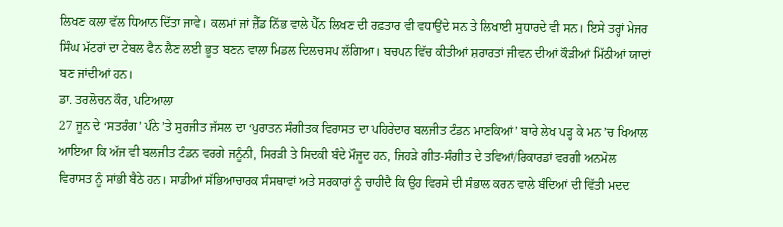ਲਿਖਣ ਕਲਾ ਵੱਲ ਧਿਆਨ ਦਿੱਤਾ ਜਾਵੇ। ਕਲਮਾਂ ਜਾਂ ਜ਼ੈੱਡ ਨਿੱਭ ਵਾਲੇ ਪੈੱਨ ਲਿਖਣ ਦੀ ਰਫ਼ਤਾਰ ਵੀ ਵਧਾਉਂਦੇ ਸਨ ਤੇ ਲਿਖਾਈ ਸੁਧਾਰਦੇ ਵੀ ਸਨ। ਇਸੇ ਤਰ੍ਹਾਂ ਮੇਜਰ ਸਿੰਘ ਮੱਟਰਾਂ ਦਾ ਟੇਬਲ ਫੈਨ ਲੈਣ ਲਈ ਭੂਤ ਬਣਨ ਵਾਲਾ ਮਿਡਲ ਦਿਲਚਸਪ ਲੱਗਿਆ। ਬਚਪਨ ਵਿੱਚ ਕੀਤੀਆਂ ਸ਼ਰਾਰਤਾਂ ਜੀਵਨ ਦੀਆਂ ਕੌੜੀਆਂ ਮਿੱਠੀਆਂ ਯਾਦਾਂ ਬਣ ਜਾਂਦੀਆਂ ਹਨ।
ਡਾ. ਤਰਲੋਚਨ ਕੌਰ, ਪਟਿਆਲਾ
27 ਜੂਨ ਦੇ ‘ਸਤਰੰਗ’ ਪੰਨੇ ’ਤੇ ਸੁਰਜੀਤ ਜੱਸਲ ਦਾ ‘ਪੁਰਾਤਨ ਸੰਗੀਤਕ ਵਿਰਾਸਤ ਦਾ ਪਹਿਰੇਦਾਰ ਬਲਜੀਤ ਟੰਡਨ ਮਾਣਕਿਆਂ’ ਬਾਰੇ ਲੇਖ ਪੜ੍ਹ ਕੇ ਮਨ ’ਚ ਖਿਆਲ ਆਇਆ ਕਿ ਅੱਜ ਵੀ ਬਲਜੀਤ ਟੰਡਨ ਵਰਗੇ ਜਨੂੰਨੀ, ਸਿਰੜੀ ਤੇ ਸਿਦਕੀ ਬੰਦੇ ਮੌਜੂਦ ਹਨ, ਜਿਹੜੇ ਗੀਤ-ਸੰਗੀਤ ਦੇ ਤਵਿਆਂ/ਰਿਕਾਰਡਾਂ ਵਰਗੀ ਅਨਮੋਲ ਵਿਰਾਸਤ ਨੂੰ ਸਾਂਭੀ ਬੈਠੇ ਹਨ। ਸਾਡੀਆਂ ਸੱਭਿਆਚਾਰਕ ਸੰਸਥਾਵਾਂ ਅਤੇ ਸਰਕਾਰਾਂ ਨੂੰ ਚਾਹੀਦੈ ਕਿ ਉਹ ਵਿਰਸੇ ਦੀ ਸੰਭਾਲ ਕਰਨ ਵਾਲੇ ਬੰਦਿਆਂ ਦੀ ਵਿੱਤੀ ਮਦਦ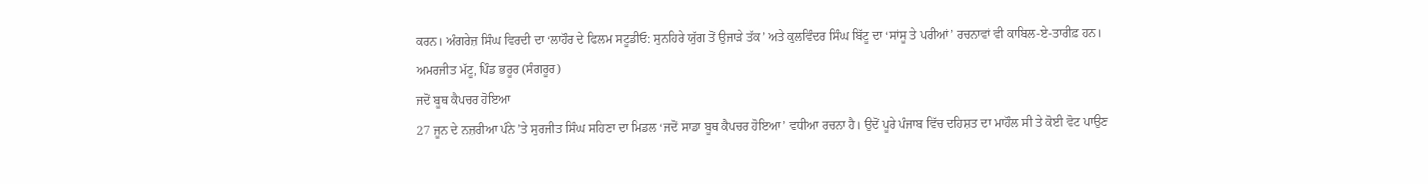ਕਰਨ। ਅੰਗਰੇਜ਼ ਸਿੰਘ ਵਿਰਦੀ ਦਾ ‘ਲਾਹੌਰ ਦੇ ਫਿਲਮ ਸਟੂਡੀਓ: ਸੁਨਹਿਰੇ ਯੁੱਗ ਤੋਂ ਉਜਾੜੇ ਤੱਕ’ ਅਤੇ ਕੁਲਵਿੰਦਰ ਸਿੰਘ ਬਿੱਟੂ ਦਾ ‘ਸਾਂਸੂ ਤੇ ਪਰੀਆਂ’ ਰਚਨਾਵਾਂ ਵੀ ਕਾਬਿਲ-ਏ-ਤਾਰੀਫ਼ ਹਨ।
ਅਮਰਜੀਤ ਮੱਟੂ, ਪਿੰਡ ਭਰੂਰ (ਸੰਗਰੂਰ)
ਜਦੋਂ ਬੂਥ ਕੈਪਚਰ ਹੋਇਆ
27 ਜੂਨ ਦੇ ਨਜ਼ਰੀਆ ਪੰਨੇ ’ਤੇ ਸੁਰਜੀਤ ਸਿੰਘ ਸਹਿਣਾ ਦਾ ਮਿਡਲ ‘ਜਦੋਂ ਸਾਡਾ ਬੂਥ ਕੈਪਚਰ ਹੋਇਆ’ ਵਧੀਆ ਰਚਨਾ ਹੈ। ਉਦੋਂ ਪੂਰੇ ਪੰਜਾਬ ਵਿੱਚ ਦਹਿਸ਼ਤ ਦਾ ਮਾਹੌਲ ਸੀ ਤੇ ਕੋਈ ਵੋਟ ਪਾਉਣ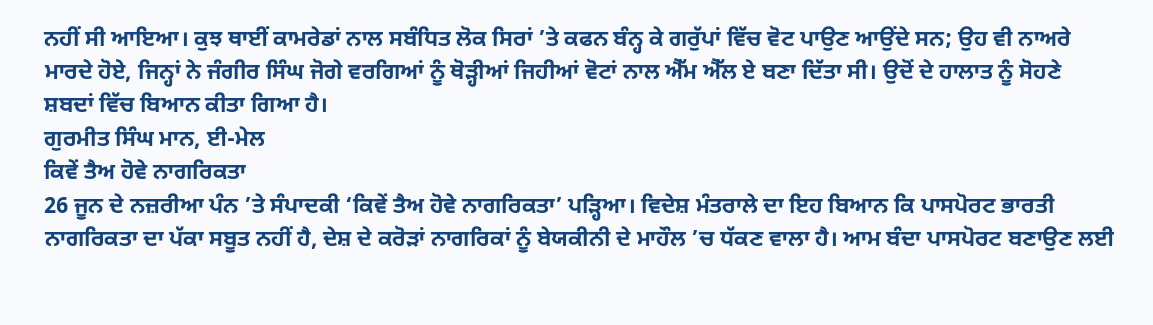ਨਹੀਂ ਸੀ ਆਇਆ। ਕੁਝ ਥਾਈਂ ਕਾਮਰੇਡਾਂ ਨਾਲ ਸਬੰਧਿਤ ਲੋਕ ਸਿਰਾਂ ’ਤੇ ਕਫਨ ਬੰਨ੍ਹ ਕੇ ਗਰੁੱਪਾਂ ਵਿੱਚ ਵੋਟ ਪਾਉਣ ਆਉਂਦੇ ਸਨ; ਉਹ ਵੀ ਨਾਅਰੇ ਮਾਰਦੇ ਹੋਏ, ਜਿਨ੍ਹਾਂ ਨੇ ਜੰਗੀਰ ਸਿੰਘ ਜੋਗੇ ਵਰਗਿਆਂ ਨੂੰ ਥੋੜ੍ਹੀਆਂ ਜਿਹੀਆਂ ਵੋਟਾਂ ਨਾਲ ਐੱਮ ਐੱਲ ਏ ਬਣਾ ਦਿੱਤਾ ਸੀ। ਉਦੋਂ ਦੇ ਹਾਲਾਤ ਨੂੰ ਸੋਹਣੇ ਸ਼ਬਦਾਂ ਵਿੱਚ ਬਿਆਨ ਕੀਤਾ ਗਿਆ ਹੈ।
ਗੁਰਮੀਤ ਸਿੰਘ ਮਾਨ, ਈ-ਮੇਲ
ਕਿਵੇਂ ਤੈਅ ਹੋਵੇ ਨਾਗਰਿਕਤਾ
26 ਜੂਨ ਦੇ ਨਜ਼ਰੀਆ ਪੰਨ ’ਤੇ ਸੰਪਾਦਕੀ ‘ਕਿਵੇਂ ਤੈਅ ਹੋਵੇ ਨਾਗਰਿਕਤਾ’ ਪੜ੍ਹਿਆ। ਵਿਦੇਸ਼ ਮੰਤਰਾਲੇ ਦਾ ਇਹ ਬਿਆਨ ਕਿ ਪਾਸਪੋਰਟ ਭਾਰਤੀ ਨਾਗਰਿਕਤਾ ਦਾ ਪੱਕਾ ਸਬੂਤ ਨਹੀਂ ਹੈ, ਦੇਸ਼ ਦੇ ਕਰੋੜਾਂ ਨਾਗਰਿਕਾਂ ਨੂੰ ਬੇਯਕੀਨੀ ਦੇ ਮਾਹੌਲ ’ਚ ਧੱਕਣ ਵਾਲਾ ਹੈ। ਆਮ ਬੰਦਾ ਪਾਸਪੋਰਟ ਬਣਾਉਣ ਲਈ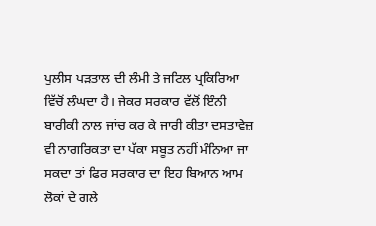ਪੁਲੀਸ ਪੜਤਾਲ ਦੀ ਲੰਮੀ ਤੇ ਜਟਿਲ ਪ੍ਰਕਿਰਿਆ ਵਿੱਚੋਂ ਲੰਘਦਾ ਹੈ। ਜੇਕਰ ਸਰਕਾਰ ਵੱਲੋਂ ਇੰਨੀ ਬਾਰੀਕੀ ਨਾਲ ਜਾਂਚ ਕਰ ਕੇ ਜਾਰੀ ਕੀਤਾ ਦਸਤਾਵੇਜ਼ ਵੀ ਨਾਗਰਿਕਤਾ ਦਾ ਪੱਕਾ ਸਬੂਤ ਨਹੀਂ ਮੰਨਿਆ ਜਾ ਸਕਦਾ ਤਾਂ ਫਿਰ ਸਰਕਾਰ ਦਾ ਇਹ ਬਿਆਨ ਆਮ ਲੋਕਾਂ ਦੇ ਗਲੇ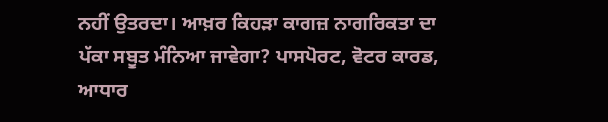ਨਹੀਂ ਉਤਰਦਾ। ਆਖ਼ਰ ਕਿਹੜਾ ਕਾਗਜ਼ ਨਾਗਰਿਕਤਾ ਦਾ ਪੱਕਾ ਸਬੂਤ ਮੰਨਿਆ ਜਾਵੇਗਾ? ਪਾਸਪੋਰਟ, ਵੋਟਰ ਕਾਰਡ, ਆਧਾਰ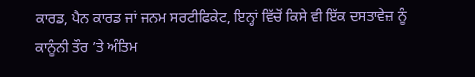ਕਾਰਡ, ਪੈਨ ਕਾਰਡ ਜਾਂ ਜਨਮ ਸਰਟੀਫਿਕੇਟ, ਇਨ੍ਹਾਂ ਵਿੱਚੋਂ ਕਿਸੇ ਵੀ ਇੱਕ ਦਸਤਾਵੇਜ਼ ਨੂੰ ਕਾਨੂੰਨੀ ਤੌਰ ’ਤੇ ਅੰਤਿਮ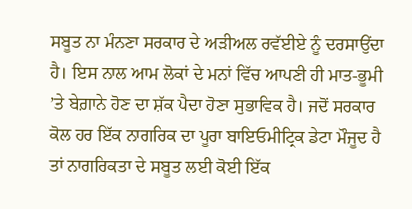ਸਬੂਤ ਨਾ ਮੰਨਣਾ ਸਰਕਾਰ ਦੇ ਅੜੀਅਲ ਰਵੱਈਏ ਨੂੰ ਦਰਸਾਉਂਦਾ ਹੈ। ਇਸ ਨਾਲ ਆਮ ਲੋਕਾਂ ਦੇ ਮਨਾਂ ਵਿੱਚ ਆਪਣੀ ਹੀ ਮਾਤ-ਭੂਮੀ ’ਤੇ ਬੇਗ਼ਾਨੇ ਹੋਣ ਦਾ ਸ਼ੱਕ ਪੈਦਾ ਹੋਣਾ ਸੁਭਾਵਿਕ ਹੈ। ਜਦੋਂ ਸਰਕਾਰ ਕੋਲ ਹਰ ਇੱਕ ਨਾਗਰਿਕ ਦਾ ਪੂਰਾ ਬਾਇਓਮੀਟ੍ਰਿਕ ਡੇਟਾ ਮੌਜੂਦ ਹੈ ਤਾਂ ਨਾਗਰਿਕਤਾ ਦੇ ਸਬੂਤ ਲਈ ਕੋਈ ਇੱਕ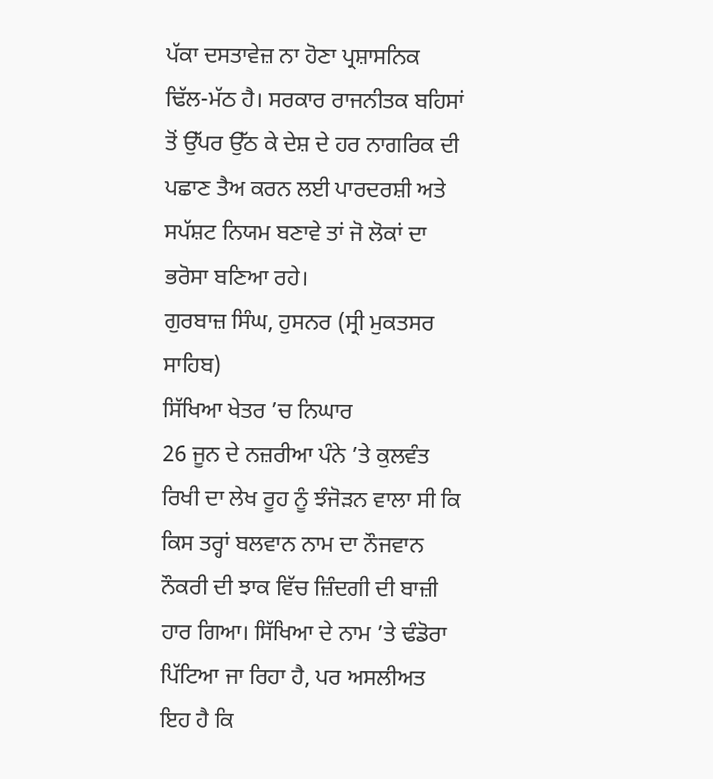ਪੱਕਾ ਦਸਤਾਵੇਜ਼ ਨਾ ਹੋਣਾ ਪ੍ਰਸ਼ਾਸਨਿਕ ਢਿੱਲ-ਮੱਠ ਹੈ। ਸਰਕਾਰ ਰਾਜਨੀਤਕ ਬਹਿਸਾਂ ਤੋਂ ਉੱਪਰ ਉੱਠ ਕੇ ਦੇਸ਼ ਦੇ ਹਰ ਨਾਗਰਿਕ ਦੀ ਪਛਾਣ ਤੈਅ ਕਰਨ ਲਈ ਪਾਰਦਰਸ਼ੀ ਅਤੇ ਸਪੱਸ਼ਟ ਨਿਯਮ ਬਣਾਵੇ ਤਾਂ ਜੋ ਲੋਕਾਂ ਦਾ ਭਰੋਸਾ ਬਣਿਆ ਰਹੇ।
ਗੁਰਬਾਜ਼ ਸਿੰਘ, ਹੁਸਨਰ (ਸ੍ਰੀ ਮੁਕਤਸਰ ਸਾਹਿਬ)
ਸਿੱਖਿਆ ਖੇਤਰ ’ਚ ਨਿਘਾਰ
26 ਜੂਨ ਦੇ ਨਜ਼ਰੀਆ ਪੰਨੇ ’ਤੇ ਕੁਲਵੰਤ ਰਿਖੀ ਦਾ ਲੇਖ ਰੂਹ ਨੂੰ ਝੰਜੋੜਨ ਵਾਲਾ ਸੀ ਕਿ ਕਿਸ ਤਰ੍ਹਾਂ ਬਲਵਾਨ ਨਾਮ ਦਾ ਨੌਜਵਾਨ ਨੌਕਰੀ ਦੀ ਝਾਕ ਵਿੱਚ ਜ਼ਿੰਦਗੀ ਦੀ ਬਾਜ਼ੀ ਹਾਰ ਗਿਆ। ਸਿੱਖਿਆ ਦੇ ਨਾਮ ’ਤੇ ਢੰਡੋਰਾ ਪਿੱਟਿਆ ਜਾ ਰਿਹਾ ਹੈ, ਪਰ ਅਸਲੀਅਤ ਇਹ ਹੈ ਕਿ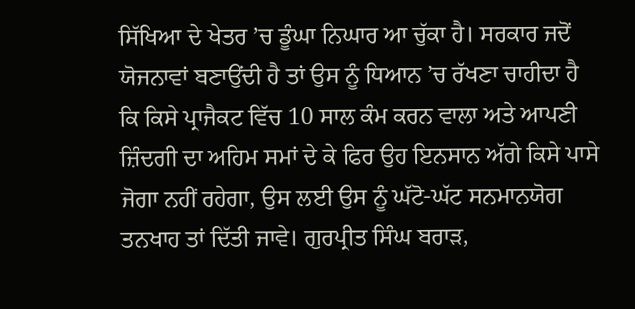ਸਿੱਖਿਆ ਦੇ ਖੇਤਰ ’ਚ ਡੂੰਘਾ ਨਿਘਾਰ ਆ ਚੁੱਕਾ ਹੈ। ਸਰਕਾਰ ਜਦੋਂ ਯੋਜਨਾਵਾਂ ਬਣਾਉਂਦੀ ਹੈ ਤਾਂ ਉਸ ਨੂੰ ਧਿਆਨ ’ਚ ਰੱਖਣਾ ਚਾਹੀਦਾ ਹੈ ਕਿ ਕਿਸੇ ਪ੍ਰਾਜੈਕਟ ਵਿੱਚ 10 ਸਾਲ ਕੰਮ ਕਰਨ ਵਾਲਾ ਅਤੇ ਆਪਣੀ ਜ਼ਿੰਦਗੀ ਦਾ ਅਹਿਮ ਸਮਾਂ ਦੇ ਕੇ ਫਿਰ ਉਹ ਇਨਸਾਨ ਅੱਗੇ ਕਿਸੇ ਪਾਸੇ ਜੋਗਾ ਨਹੀਂ ਰਹੇਗਾ, ਉਸ ਲਈ ਉਸ ਨੂੰ ਘੱਟੋ-ਘੱਟ ਸਨਮਾਨਯੋਗ ਤਨਖਾਹ ਤਾਂ ਦਿੱਤੀ ਜਾਵੇ। ਗੁਰਪ੍ਰੀਤ ਸਿੰਘ ਬਰਾੜ,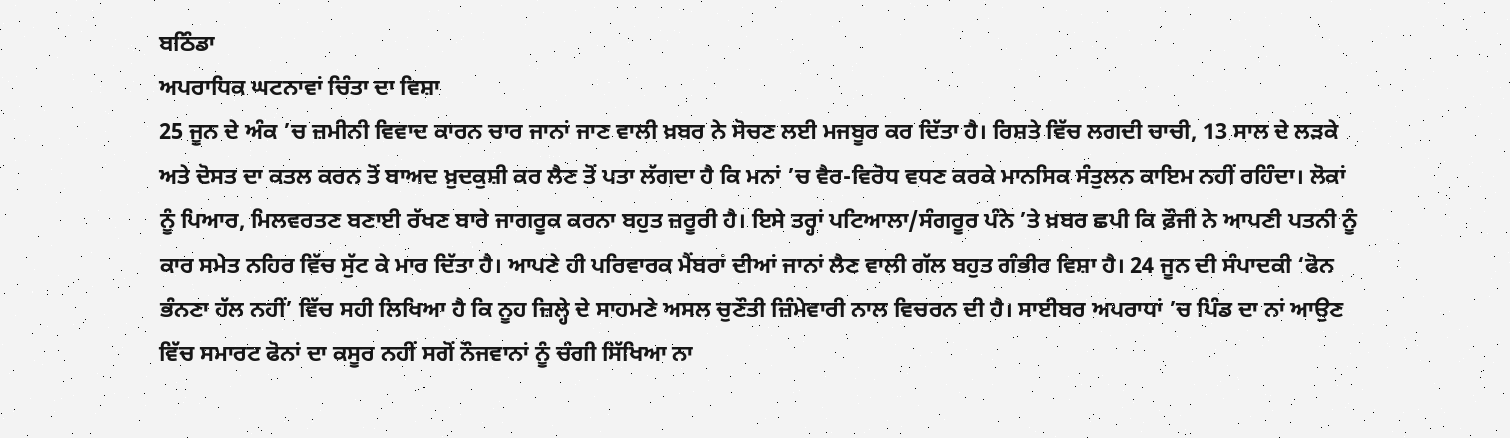ਬਠਿੰਡਾ
ਅਪਰਾਧਿਕ ਘਟਨਾਵਾਂ ਚਿੰਤਾ ਦਾ ਵਿਸ਼ਾ
25 ਜੂਨ ਦੇ ਅੰਕ ’ਚ ਜ਼ਮੀਨੀ ਵਿਵਾਦ ਕਾਰਨ ਚਾਰ ਜਾਨਾਂ ਜਾਣ ਵਾਲੀ ਖ਼ਬਰ ਨੇ ਸੋਚਣ ਲਈ ਮਜਬੂਰ ਕਰ ਦਿੱਤਾ ਹੈ। ਰਿਸ਼ਤੇ ਵਿੱਚ ਲਗਦੀ ਚਾਚੀ, 13 ਸਾਲ ਦੇ ਲੜਕੇ ਅਤੇ ਦੋਸਤ ਦਾ ਕਤਲ ਕਰਨ ਤੋਂ ਬਾਅਦ ਖ਼ੁਦਕੁਸ਼ੀ ਕਰ ਲੈਣ ਤੋਂ ਪਤਾ ਲੱਗਦਾ ਹੈ ਕਿ ਮਨਾਂ ’ਚ ਵੈਰ-ਵਿਰੋਧ ਵਧਣ ਕਰਕੇ ਮਾਨਸਿਕ ਸੰਤੁਲਨ ਕਾਇਮ ਨਹੀਂ ਰਹਿੰਦਾ। ਲੋਕਾਂ ਨੂੰ ਪਿਆਰ, ਮਿਲਵਰਤਣ ਬਣਾਈ ਰੱਖਣ ਬਾਰੇ ਜਾਗਰੂਕ ਕਰਨਾ ਬਹੁਤ ਜ਼ਰੂਰੀ ਹੈ। ਇਸੇ ਤਰ੍ਹਾਂ ਪਟਿਆਲਾ/ਸੰਗਰੂਰ ਪੰਨੇ ’ਤੇ ਖ਼ਬਰ ਛਪੀ ਕਿ ਫ਼ੌਜੀ ਨੇ ਆਪਣੀ ਪਤਨੀ ਨੂੰ ਕਾਰ ਸਮੇਤ ਨਹਿਰ ਵਿੱਚ ਸੁੱਟ ਕੇ ਮਾਰ ਦਿੱਤਾ ਹੈ। ਆਪਣੇ ਹੀ ਪਰਿਵਾਰਕ ਮੈਂਬਰਾਂ ਦੀਆਂ ਜਾਨਾਂ ਲੈਣ ਵਾਲੀ ਗੱਲ ਬਹੁਤ ਗੰਭੀਰ ਵਿਸ਼ਾ ਹੈ। 24 ਜੂਨ ਦੀ ਸੰਪਾਦਕੀ ‘ਫੋਨ ਭੰਨਣਾ ਹੱਲ ਨਹੀਂ’ ਵਿੱਚ ਸਹੀ ਲਿਖਿਆ ਹੈ ਕਿ ਨੂਹ ਜ਼ਿਲ੍ਹੇ ਦੇ ਸਾਹਮਣੇ ਅਸਲ ਚੁਣੌਤੀ ਜ਼ਿੰਮੇਵਾਰੀ ਨਾਲ ਵਿਚਰਨ ਦੀ ਹੈ। ਸਾਈਬਰ ਅਪਰਾਧਾਂ ’ਚ ਪਿੰਡ ਦਾ ਨਾਂ ਆਉਣ ਵਿੱਚ ਸਮਾਰਟ ਫੋਨਾਂ ਦਾ ਕਸੂਰ ਨਹੀਂ ਸਗੋਂ ਨੌਜਵਾਨਾਂ ਨੂੰ ਚੰਗੀ ਸਿੱਖਿਆ ਨਾ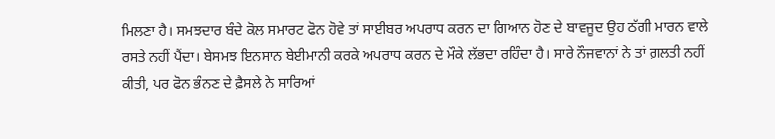ਮਿਲਣਾ ਹੈ। ਸਮਝਦਾਰ ਬੰਦੇ ਕੋਲ ਸਮਾਰਟ ਫੋਨ ਹੋਵੇ ਤਾਂ ਸਾਈਬਰ ਅਪਰਾਧ ਕਰਨ ਦਾ ਗਿਆਨ ਹੋਣ ਦੇ ਬਾਵਜੂਦ ਉਹ ਠੱਗੀ ਮਾਰਨ ਵਾਲੇ ਰਸਤੇ ਨਹੀਂ ਪੈਂਦਾ। ਬੇਸਮਝ ਇਨਸਾਨ ਬੇਈਮਾਨੀ ਕਰਕੇ ਅਪਰਾਧ ਕਰਨ ਦੇ ਮੌਕੇ ਲੱਭਦਾ ਰਹਿੰਦਾ ਹੈ। ਸਾਰੇ ਨੌਜਵਾਨਾਂ ਨੇ ਤਾਂ ਗ਼ਲਤੀ ਨਹੀਂ ਕੀਤੀ, ਪਰ ਫੋਨ ਭੰਨਣ ਦੇ ਫ਼ੈਸਲੇ ਨੇ ਸਾਰਿਆਂ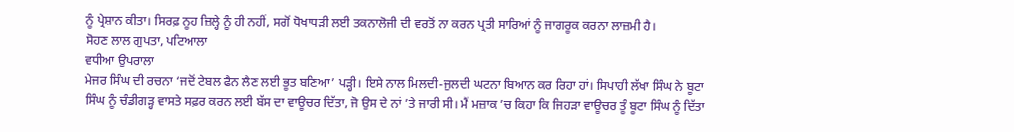ਨੂੰ ਪ੍ਰੇਸ਼ਾਨ ਕੀਤਾ। ਸਿਰਫ਼ ਨੂਹ ਜ਼ਿਲ੍ਹੇ ਨੂੰ ਹੀ ਨਹੀਂ, ਸਗੋਂ ਧੋਖਾਧੜੀ ਲਈ ਤਕਨਾਲੋਜੀ ਦੀ ਵਰਤੋਂ ਨਾ ਕਰਨ ਪ੍ਰਤੀ ਸਾਰਿਆਂ ਨੂੰ ਜਾਗਰੂਕ ਕਰਨਾ ਲਾਜ਼ਮੀ ਹੈ।
ਸੋਹਣ ਲਾਲ ਗੁਪਤਾ, ਪਟਿਆਲਾ
ਵਧੀਆ ਉਪਰਾਲਾ
ਮੇਜਰ ਸਿੰਘ ਦੀ ਰਚਨਾ ‘ਜਦੋਂ ਟੇਬਲ ਫੈਨ ਲੈਣ ਲਈ ਭੂਤ ਬਣਿਆ’ ਪੜ੍ਹੀ। ਇਸੇ ਨਾਲ ਮਿਲਦੀ-ਜੁਲਦੀ ਘਟਨਾ ਬਿਆਨ ਕਰ ਰਿਹਾ ਹਾਂ। ਸਿਪਾਹੀ ਲੱਖਾ ਸਿੰਘ ਨੇ ਬੂਟਾ ਸਿੰਘ ਨੂੰ ਚੰਡੀਗੜ੍ਹ ਵਾਸਤੇ ਸਫ਼ਰ ਕਰਨ ਲਈ ਬੱਸ ਦਾ ਵਾਊਚਰ ਦਿੱਤਾ, ਜੋ ਉਸ ਦੇ ਨਾਂ ’ਤੇ ਜਾਰੀ ਸੀ। ਮੈਂ ਮਜ਼ਾਕ ’ਚ ਕਿਹਾ ਕਿ ਜਿਹੜਾ ਵਾਊਚਰ ਤੂੰ ਬੂਟਾ ਸਿੰਘ ਨੂੰ ਦਿੱਤਾ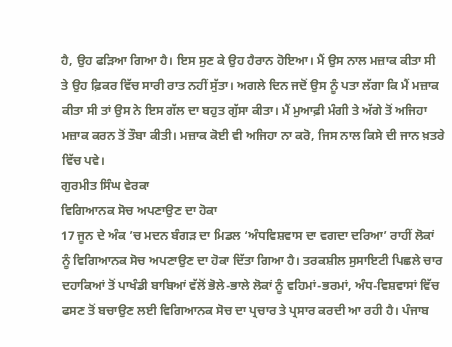ਹੈ, ਉਹ ਫੜਿਆ ਗਿਆ ਹੈ। ਇਸ ਸੁਣ ਕੇ ਉਹ ਹੈਰਾਨ ਹੋਇਆ। ਮੈਂ ਉਸ ਨਾਲ ਮਜ਼ਾਕ ਕੀਤਾ ਸੀ ਤੇ ਉਹ ਫ਼ਿਕਰ ਵਿੱਚ ਸਾਰੀ ਰਾਤ ਨਹੀਂ ਸੁੱਤਾ। ਅਗਲੇ ਦਿਨ ਜਦੋਂ ਉਸ ਨੂੰ ਪਤਾ ਲੱਗਾ ਕਿ ਮੈਂ ਮਜ਼ਾਕ ਕੀਤਾ ਸੀ ਤਾਂ ਉਸ ਨੇ ਇਸ ਗੱਲ ਦਾ ਬਹੁਤ ਗੁੱਸਾ ਕੀਤਾ। ਮੈਂ ਮੁਆਫ਼ੀ ਮੰਗੀ ਤੇ ਅੱਗੇ ਤੋਂ ਅਜਿਹਾ ਮਜ਼ਾਕ ਕਰਨ ਤੋਂ ਤੌਬਾ ਕੀਤੀ। ਮਜ਼ਾਕ ਕੋਈ ਵੀ ਅਜਿਹਾ ਨਾ ਕਰੋ, ਜਿਸ ਨਾਲ ਕਿਸੇ ਦੀ ਜਾਨ ਖ਼ਤਰੇ ਵਿੱਚ ਪਵੇ।
ਗੁਰਮੀਤ ਸਿੰਘ ਵੇਰਕਾ
ਵਿਗਿਆਨਕ ਸੋਚ ਅਪਣਾਉਣ ਦਾ ਹੋਕਾ
17 ਜੂਨ ਦੇ ਅੰਕ ’ਚ ਮਦਨ ਬੰਗੜ ਦਾ ਮਿਡਲ ‘ਅੰਧਵਿਸ਼ਵਾਸ ਦਾ ਵਗਦਾ ਦਰਿਆ’ ਰਾਹੀਂ ਲੋਕਾਂ ਨੂੰ ਵਿਗਿਆਨਕ ਸੋਚ ਅਪਣਾਉਣ ਦਾ ਹੋਕਾ ਦਿੱਤਾ ਗਿਆ ਹੈ। ਤਰਕਸ਼ੀਲ ਸੁਸਾਇਟੀ ਪਿਛਲੇ ਚਾਰ ਦਹਾਕਿਆਂ ਤੋਂ ਪਾਖੰਡੀ ਬਾਬਿਆਂ ਵੱਲੋਂ ਭੋਲੇ-ਭਾਲੇ ਲੋਕਾਂ ਨੂੰ ਵਹਿਮਾਂ-ਭਰਮਾਂ, ਅੰਧ-ਵਿਸ਼ਵਾਸਾਂ ਵਿੱਚ ਫਸਣ ਤੋਂ ਬਚਾਉਣ ਲਈ ਵਿਗਿਆਨਕ ਸੋਚ ਦਾ ਪ੍ਰਚਾਰ ਤੇ ਪ੍ਰਸਾਰ ਕਰਦੀ ਆ ਰਹੀ ਹੈ। ਪੰਜਾਬ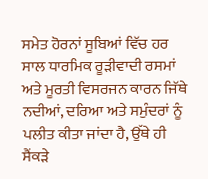ਸਮੇਤ ਹੋਰਨਾਂ ਸੂਬਿਆਂ ਵਿੱਚ ਹਰ ਸਾਲ ਧਾਰਮਿਕ ਰੂੜੀਵਾਦੀ ਰਸਮਾਂ ਅਤੇ ਮੂਰਤੀ ਵਿਸਰਜਨ ਕਾਰਨ ਜਿੱਥੇ ਨਦੀਆਂ, ਦਰਿਆ ਅਤੇ ਸਮੁੰਦਰਾਂ ਨੂੰ ਪਲੀਤ ਕੀਤਾ ਜਾਂਦਾ ਹੈ, ਉੱਥੇ ਹੀ ਸੈਂਕੜੇ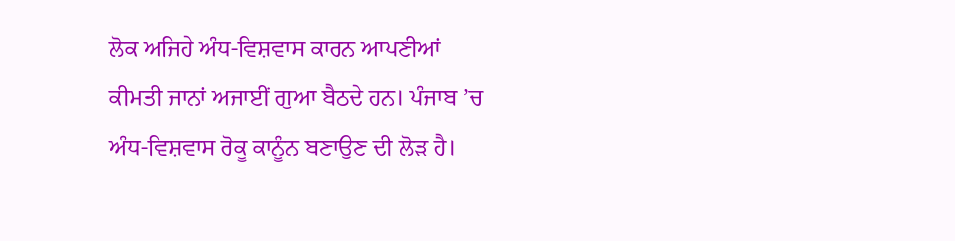ਲੋਕ ਅਜਿਹੇ ਅੰਧ-ਵਿਸ਼ਵਾਸ ਕਾਰਨ ਆਪਣੀਆਂ ਕੀਮਤੀ ਜਾਨਾਂ ਅਜਾਈਂ ਗੁਆ ਬੈਠਦੇ ਹਨ। ਪੰਜਾਬ ’ਚ ਅੰਧ-ਵਿਸ਼ਵਾਸ ਰੋਕੂ ਕਾਨੂੰਨ ਬਣਾਉਣ ਦੀ ਲੋੜ ਹੈ।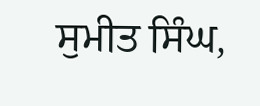ਸੁਮੀਤ ਸਿੰਘ,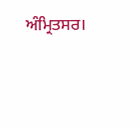ਅੰਮ੍ਰਿਤਸਰ।